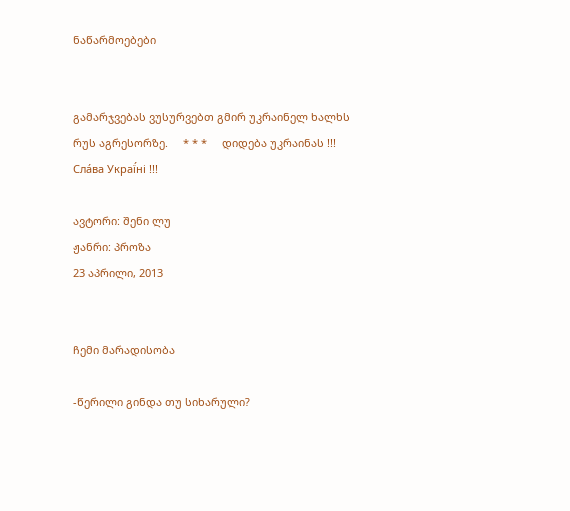ნაწარმოებები


გამარჯვებას ვუსურვებთ გმირ უკრაინელ ხალხს რუს აგრესორზე.     * * *     დიდება უკრაინას !!! Сла́ва Украї́ні !!!

ავტორი: შენი ლუ
ჟანრი: პროზა
23 აპრილი, 2013


ჩემი მარადისობა

-წერილი გინდა თუ სიხარული?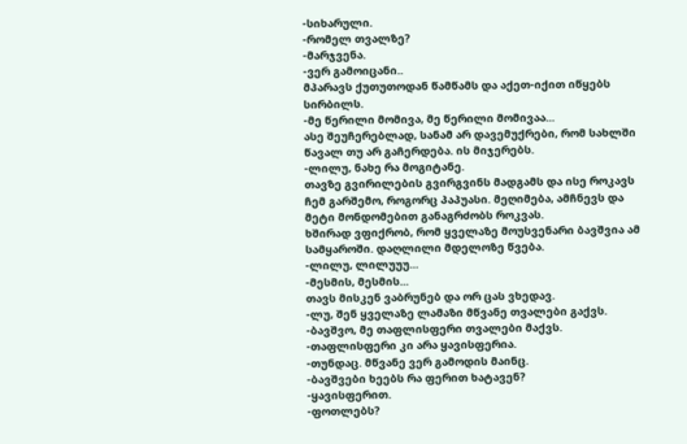-სიხარული.
-რომელ თვალზე?
-მარჯვენა.
-ვერ გამოიცანი..
მპარავს ქუთუთოდან წამწამს და აქეთ-იქით იწყებს სირბილს.
-მე წერილი მომივა, მე წერილი მომივაა...
ასე შეუჩერებლად, სანამ არ დავემუქრები, რომ სახლში წავალ თუ არ გაჩერდება. ის მიჯერებს.
-ლილუ, ნახე რა მოგიტანე.
თავზე გვირილების გვირგვინს მადგამს და ისე როკავს ჩემ გარშემო, როგორც პაპუასი. მეღიმება, ამჩნევს და მეტი მონდომებით განაგრძობს როკვას.
ხშირად ვფიქრობ, რომ ყველაზე მოუსვენარი ბავშვია ამ სამყაროში. დაღლილი მდელოზე წვება.
-ლილუ, ლილუუუ...
-მესმის, მესმის...
თავს მისკენ ვაბრუნებ და ორ ცას ვხედავ.
-ლუ, შენ ყველაზე ლამაზი მწვანე თვალები გაქვს.
-ბავშვო, მე თაფლისფერი თვალები მაქვს.
-თაფლისფერი კი არა ყავისფერია.
-თუნდაც. მწვანე ვერ გამოდის მაინც.
-ბავშვები ხეებს რა ფერით ხატავენ?
-ყავისფერით.
-ფოთლებს?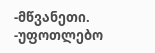-მწვანეთი.
-უფოთლებო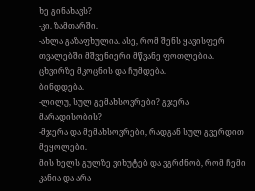ხე გინახავს?
-კი. ზამთარში.
-ახლა გაზაფხულია. ასე, რომ შენს ყავისფერ თვალებში მშვენიერი მწვანე ფოთლებია.
ცხვირზე მკოცნის და ჩუმდება.
ბინდდება.
-ლილუ, სულ გემახსოვრები? გჯერა მარადისობის?
-მჯერა და მემახსოვრები, რადგან სულ გვერდით მეყოლები.
მის ხელს გულზე ვიხუტებ და ვგრძნობ, რომ ჩემი კანია და არა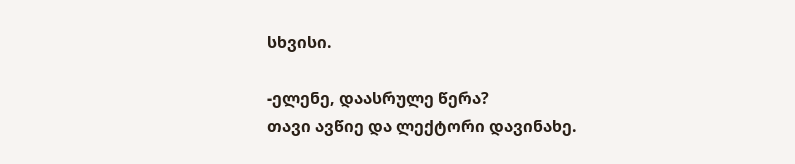სხვისი.

-ელენე, დაასრულე წერა?
თავი ავწიე და ლექტორი დავინახე.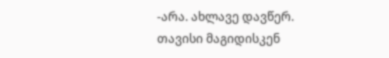-არა. ახლავე დავწერ.
თავისი მაგიდისკენ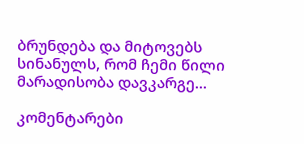ბრუნდება და მიტოვებს სინანულს, რომ ჩემი წილი მარადისობა დავკარგე...

კომენტარები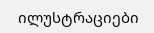ილუსტრაციები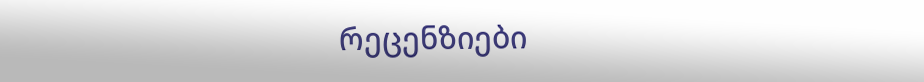რეცენზიები